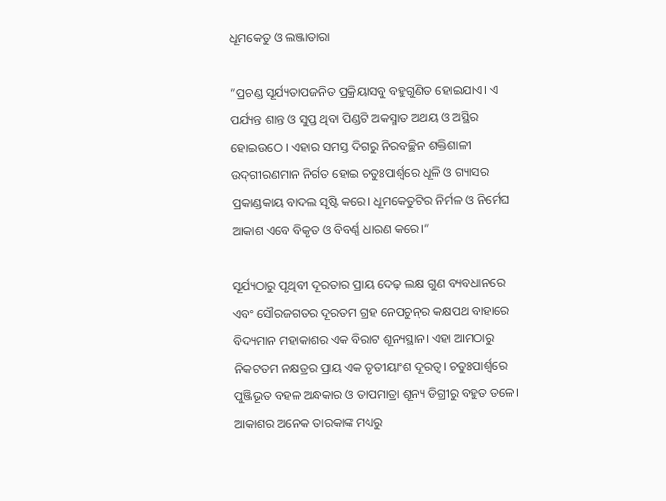ଧୂମକେତୁ ଓ ଲଞ୍ଜାତାରା

”ପ୍ରଚଣ୍ଡ ସୂର୍ଯ୍ୟତାପଜନିତ ପ୍ରକ୍ରିୟାସବୁ ବହୁଗୁଣିତ ହୋଇଯାଏ। ଏ ପର୍ଯ୍ୟନ୍ତ ଶାନ୍ତ ଓ ସୁପ୍ତ ଥିବା ପିଣ୍ଡଟି ଅକସ୍ମାତ ଅଥୟ ଓ ଅସ୍ଥିର ହୋଇଉଠେ । ଏହାର ସମସ୍ତ ଦିଗରୁ ନିରବଚ୍ଛିନ ଶକ୍ତିଶାଳୀ ଉଦ୍‌ଗୀରଣମାନ ନିର୍ଗତ ହୋଇ ଚତୁଃପାର୍ଶ୍ୱରେ ଧୂଳି ଓ ଗ୍ୟାସର ପ୍ରକାଣ୍ଡକାୟ ବାଦଲ ସୃଷ୍ଟି କରେ। ଧୂମକେତୁଟିର ନିର୍ମଳ ଓ ନିର୍ମେଘ ଆକାଶ ଏବେ ବିକୃତ ଓ ବିବର୍ଣ୍ଣ ଧାରଣ କରେ।“

ସୂର୍ଯ୍ୟଠାରୁ ପୃଥିବୀ ଦୂରତାର ପ୍ରାୟ ଦେଢ଼ ଲକ୍ଷ ଗୁଣ ବ୍ୟବଧାନରେ ଏବଂ ସୌରଜଗତର ଦୂରତମ ଗ୍ରହ ନେପଚୁନ୍‌ର କକ୍ଷପଥ ବାହାରେ ବିଦ୍ୟମାନ ମହାକାଶର ଏକ ବିରାଟ ଶୂନ୍ୟସ୍ଥାନ। ଏହା ଆମଠାରୁ ନିକଟତମ ନକ୍ଷତ୍ରର ପ୍ରାୟ ଏକ ତୃତୀୟାଂଶ ଦୂରତ୍ୱ। ଚତୁଃପାର୍ଶ୍ୱରେ ପୁଞ୍ଜିଭୂତ ବହଳ ଅନ୍ଧକାର ଓ ତାପମାତ୍ରା ଶୂନ୍ୟ ଡିଗ୍ରୀରୁ ବହୁତ ତଳେ। ଆକାଶର ଅନେକ ତାରକାଙ୍କ ମଧ୍ୟରୁ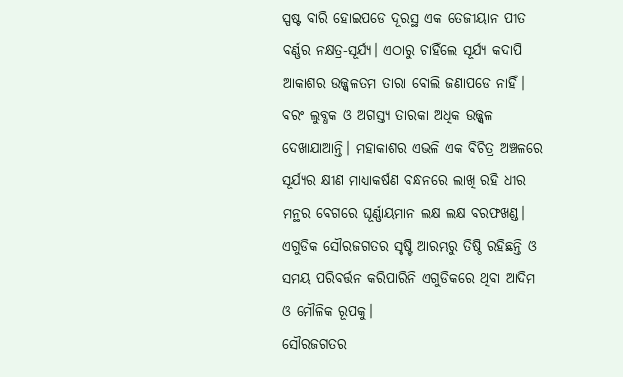ସ୍ପଷ୍ଟ ବାରି ହୋଇପଡେ ଦୂରସ୍ଥ ଏକ ତେଜୀୟାନ ପୀତ ବର୍ଣ୍ଣର ନକ୍ଷତ୍ର-ସୂର୍ଯ୍ୟ। ଏଠାରୁ ଚାହିଁଲେ ସୂର୍ଯ୍ୟ କଦାପି ଆକାଶର ଉଜ୍ଜ୍ୱଳତମ ତାରା ବୋଲି ଜଣାପଡେ ନାହିଁ। ବରଂ ଲୁବ୍ଧକ ଓ ଅଗସ୍ତ୍ୟ ତାରକା ଅଧିକ ଉଜ୍ଜ୍ୱଳ ଦେଖାଯାଆନ୍ତି। ମହାକାଶର ଏଭଳି ଏକ ବିଚିତ୍ର ଅଞ୍ଚଳରେ ସୂର୍ଯ୍ୟର କ୍ଷୀଣ ମାଧ୍ୟାକର୍ଷଣ ବନ୍ଧନରେ ଲାଖି ରହି ଧୀର ମନ୍ଥର ବେଗରେ ଘୂର୍ଣ୍ଣାୟମାନ ଲକ୍ଷ ଲକ୍ଷ ବରଫଖଣ୍ଡ। ଏଗୁଡିକ ସୌରଜଗତର ସୃଷ୍ଟି ଆରମ୍ଭରୁ ତିଷ୍ଠି ରହିଛନ୍ତି ଓ ସମୟ ପରିବର୍ତ୍ତନ କରିପାରିନି ଏଗୁଡିକରେ ଥିବା ଆଦିମ ଓ ମୌଳିକ ରୂପକୁ।
ସୌରଜଗତର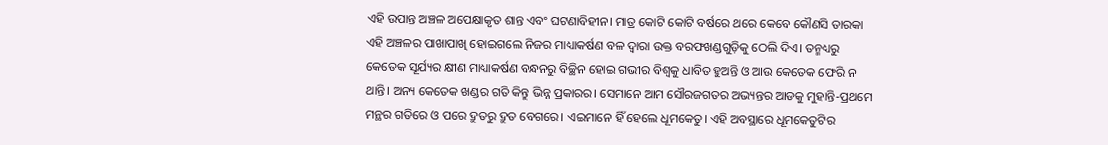ଏହି ଉପାନ୍ତ ଅଞ୍ଚଳ ଅପେକ୍ଷାକୃତ ଶାନ୍ତ ଏବଂ ଘଟଣାବିହୀନ। ମାତ୍ର କୋଟି କୋଟି ବର୍ଷରେ ଥରେ କେବେ କୌଣସି ତାରକା ଏହି ଅଞ୍ଚଳର ପାଖାପାଖି ହୋଇଗଲେ ନିଜର ମାଧ୍ୟାକର୍ଷଣ ବଳ ଦ୍ୱାରା ଉକ୍ତ ବରଫଖଣ୍ଡଗୁଡ଼ିକୁ ଠେଲି ଦିଏ। ତନ୍ମଧ୍ୟରୁ କେତେକ ସୂର୍ଯ୍ୟର କ୍ଷୀଣ ମାଧ୍ୟାକର୍ଷଣ ବନ୍ଧନରୁ ବିଚ୍ଛିନ ହୋଇ ଗଭୀର ବିଶ୍ୱକୁ ଧାବିତ ହୁଅନ୍ତି ଓ ଆଉ କେତେକ ଫେରି ନ ଥାନ୍ତି। ଅନ୍ୟ କେତେକ ଖଣ୍ଡର ଗତି କିନ୍ତୁ ଭିନ୍ନ ପ୍ରକାରର। ସେମାନେ ଆମ ସୌରଜଗତର ଅଭ୍ୟନ୍ତର ଆଡକୁ ମୁହାନ୍ତି-ପ୍ରଥମେ ମନ୍ଥର ଗତିରେ ଓ ପରେ ଦ୍ରୁତରୁ ଦ୍ରୁତ ବେଗରେ। ଏଇମାନେ ହିଁ ହେଲେ ଧୂମକେତୁ। ଏହି ଅବସ୍ଥାରେ ଧୂମକେତୁଟିର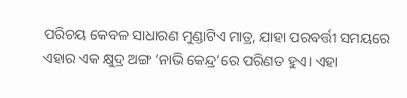ପରିଚୟ କେବଳ ସାଧାରଣ ମୁଣ୍ଡାଟିଏ ମାତ୍ର, ଯାହା ପରବର୍ତ୍ତୀ ସମୟରେ ଏହାର ଏକ କ୍ଷୁଦ୍ର ଅଙ୍ଗ ‘ନାଭି କେନ୍ଦ୍ର’ରେ ପରିଣତ ହୁଏ। ଏହା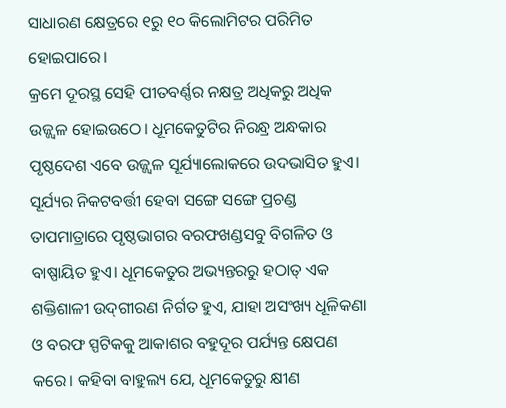ସାଧାରଣ କ୍ଷେତ୍ରରେ ୧ରୁ ୧୦ କିଲୋମିଟର ପରିମିତ ହୋଇପାରେ।
କ୍ରମେ ଦୂରସ୍ଥ ସେହି ପୀତବର୍ଣ୍ଣର ନକ୍ଷତ୍ର ଅଧିକରୁ ଅଧିକ ଉଜ୍ଜ୍ୱଳ ହୋଇଉଠେ। ଧୂମକେତୁଟିର ନିରନ୍ଧ୍ର ଅନ୍ଧକାର ପୃଷ୍ଠଦେଶ ଏବେ ଉଜ୍ଜ୍ୱଳ ସୂର୍ଯ୍ୟାଲୋକରେ ଉଦଭାସିତ ହୁଏ। ସୂର୍ଯ୍ୟର ନିକଟବର୍ତ୍ତୀ ହେବା ସଙ୍ଗେ ସଙ୍ଗେ ପ୍ରଚଣ୍ଡ ତାପମାତ୍ରାରେ ପୃଷ୍ଠଭାଗର ବରଫଖଣ୍ଡସବୁ ବିଗଳିତ ଓ ବାଷ୍ପାୟିତ ହୁଏ। ଧୂମକେତୁର ଅଭ୍ୟନ୍ତରରୁ ହଠାତ୍‌ ଏକ ଶକ୍ତିଶାଳୀ ଉଦ୍‌ଗୀରଣ ନିର୍ଗତ ହୁଏ, ଯାହା ଅସଂଖ୍ୟ ଧୂଳିକଣା ଓ ବରଫ ସ୍ପଟିକକୁ ଆକାଶର ବହୁଦୂର ପର୍ଯ୍ୟନ୍ତ କ୍ଷେପଣ କରେ। କହିବା ବାହୁଲ୍ୟ ଯେ, ଧୂମକେତୁରୁ କ୍ଷୀଣ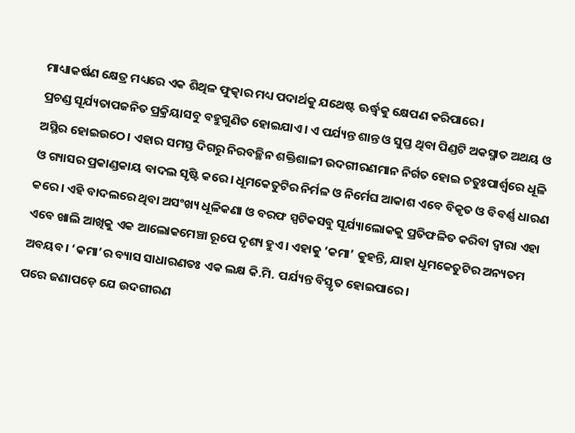ମାଧ୍ୟାକର୍ଷଣ କ୍ଷେତ୍ର ମଧ୍ୟରେ ଏକ ଶିଥିଳ ଫୁତ୍କାର ମଧ୍ୟ ପଦାର୍ଥକୁ ଯଥେଷ୍ଟ ଊର୍ଦ୍ଧ୍ୱକୁ କ୍ଷେପଣ କରିପାରେ।
ପ୍ରଚଣ୍ଡ ସୂର୍ଯ୍ୟତାପଜନିତ ପ୍ରକ୍ରିୟାସବୁ ବହୁଗୁଣିତ ହୋଇଯାଏ। ଏ ପର୍ଯ୍ୟନ୍ତ ଶାନ୍ତ ଓ ସୁପ୍ତ ଥିବା ପିଣ୍ଡଟି ଅକସ୍ମାତ ଅଥୟ ଓ ଅସ୍ଥିର ହୋଇଉଠେ। ଏହାର ସମସ୍ତ ଦିଗରୁ ନିରବଚ୍ଛିନ ଶକ୍ତିଶାଳୀ ଉଦଗୀରଣମାନ ନିର୍ଗତ ହୋଇ ଚତୁଃପାର୍ଶ୍ୱରେ ଧୂଳି ଓ ଗ୍ୟାସର ପ୍ରକାଣ୍ଡକାୟ ବାଦଲ ସୃଷ୍ଟି କରେ। ଧୂମକେତୁଟିର ନିର୍ମଳ ଓ ନିର୍ମେଘ ଆକାଶ ଏବେ ବିକୃତ ଓ ବିବର୍ଣ୍ଣ ଧାରଣ କରେ। ଏହି ବାଦଲରେ ଥିବା ଅସଂଖ୍ୟ ଧୂଳିକଣା ଓ ବରଫ ସ୍ପଟିକସବୁ ସୂର୍ଯ୍ୟାଲୋକକୁ ପ୍ରତିଫଳିତ କରିବା ଦ୍ୱାରା ଏହା ଏବେ ଖାଲି ଆଖିକୁ ଏକ ଆଲୋକମେଞ୍ଚା ରୂପେ ଦୃଶ୍ୟ ହୁଏ। ଏହାକୁ ‘କମା’ କୁହନ୍ତି, ଯାହା ଧୂମକେତୁଟିର ଅନ୍ୟତମ ଅବୟବ। ‘କମା’ର ବ୍ୟାସ ସାଧାରଣତଃ ଏକ ଲକ୍ଷ କି.ମି. ପର୍ଯ୍ୟନ୍ତ ବିସ୍ତୃତ ହୋଇପାରେ।
ପରେ ଜଣାପଡ଼େ ଯେ ଉଦଗୀରଣ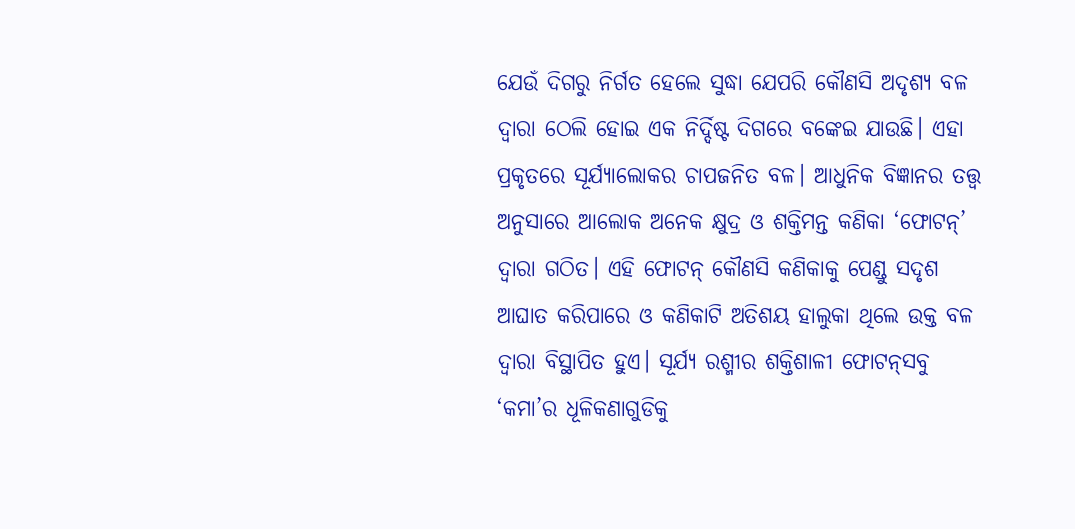ଯେଉଁ ଦିଗରୁ ନିର୍ଗତ ହେଲେ ସୁଦ୍ଧା ଯେପରି କୌଣସି ଅଦୃଶ୍ୟ ବଳ ଦ୍ୱାରା ଠେଲି ହୋଇ ଏକ ନିର୍ଦ୍ଦିଷ୍ଟ ଦିଗରେ ବଙ୍କେଇ ଯାଉଛି। ଏହା ପ୍ରକୃତରେ ସୂର୍ଯ୍ୟାଲୋକର ଚାପଜନିତ ବଳ। ଆଧୁନିକ ବିଜ୍ଞାନର ତତ୍ତ୍ୱ ଅନୁସାରେ ଆଲୋକ ଅନେକ କ୍ଷୁଦ୍ର ଓ ଶକ୍ତିମନ୍ତ କଣିକା ‘ଫୋଟନ୍‌’ ଦ୍ୱାରା ଗଠିତ। ଏହି ଫୋଟନ୍‌ କୌଣସି କଣିକାକୁ ପେଣ୍ଡୁ ସଦୃଶ ଆଘାତ କରିପାରେ ଓ କଣିକାଟି ଅତିଶୟ ହାଲୁକା ଥିଲେ ଉକ୍ତ ବଳ ଦ୍ୱାରା ବିସ୍ଥାପିତ ହୁଏ। ସୂର୍ଯ୍ୟ ରଶ୍ମୀର ଶକ୍ତିଶାଳୀ ଫୋଟନ୍‌ସବୁ ‘କମା’ର ଧୂଳିକଣାଗୁଡିକୁ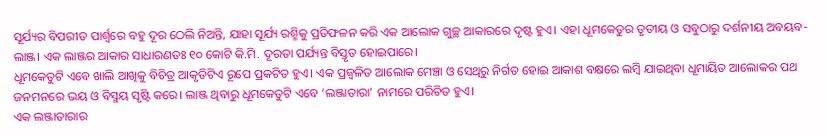ସୂର୍ଯ୍ୟର ବିପରୀତ ପାର୍ଶ୍ୱରେ ବହୁ ଦୂର ଠେଲି ନିଅନ୍ତି, ଯାହା ସୂର୍ଯ୍ୟ ରଶ୍ମିକୁ ପ୍ରତିଫଳନ କରି ଏକ ଆଲୋକ ଗୁଚ୍ଛ ଆକାରରେ ଦୃଷ୍ଟ ହୁଏ। ଏହା ଧୂମକେତୁର ତୃତୀୟ ଓ ସବୁଠାରୁ ଦର୍ଶନୀୟ ଅବୟବ-ଲାଞ୍ଜ। ଏକ ଲାଞ୍ଜର ଆକାର ସାଧାରଣତଃ ୧୦ କୋଟି କି.ମି. ଦୂରତା ପର୍ଯ୍ୟନ୍ତ ବିସ୍ତୃତ ହୋଇପାରେ।
ଧୂମକେତୁଟି ଏବେ ଖାଲି ଆଖିକୁ ବିଚିତ୍ର ଆକୃତିଟିଏ ରୂପେ ପ୍ରକଟିତ ହୁଏ। ଏକ ପ୍ରଜ୍ୱଳିତ ଆଲୋକ ମେଞ୍ଚା ଓ ସେଥିରୁ ନିର୍ଗତ ହୋଇ ଆକାଶ ବକ୍ଷରେ ଲମ୍ବି ଯାଇଥିବା ଧୂମାୟିତ ଆଲୋକର ପଥ ଜନମନରେ ଭୟ ଓ ବିସ୍ମୟ ସୃଷ୍ଟି କରେ। ଲାଞ୍ଜ ଥିବାରୁ ଧୂମକେତୁଟି ଏବେ ‘ଲଞ୍ଜାତାରା’ ନାମରେ ପରିଚିତ ହୁଏ।
ଏକ ଲଞ୍ଜାତାରାର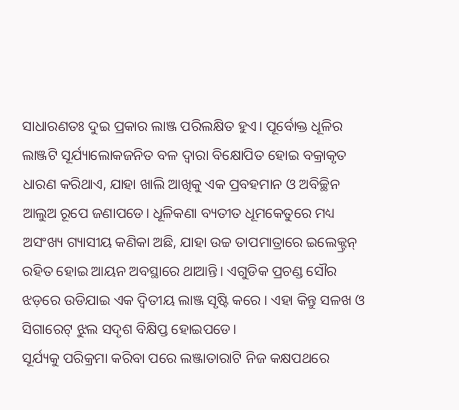ସାଧାରଣତଃ ଦୁଇ ପ୍ରକାର ଲାଞ୍ଜ ପରିଲକ୍ଷିତ ହୁଏ। ପୂର୍ବୋକ୍ତ ଧୂଳିର ଲାଞ୍ଜଟି ସୂର୍ଯ୍ୟାଲୋକଜନିତ ବଳ ଦ୍ୱାରା ବିକ୍ଷୋପିତ ହୋଇ ବକ୍ରାକୃତ ଧାରଣ କରିଥାଏ, ଯାହା ଖାଲି ଆଖିକୁ ଏକ ପ୍ରବହମାନ ଓ ଅବିଚ୍ଛିନ ଆଲୁଅ ରୂପେ ଜଣାପଡେ। ଧୂଳିକଣା ବ୍ୟତୀତ ଧୂମକେତୁରେ ମଧ୍ୟ ଅସଂଖ୍ୟ ଗ୍ୟାସୀୟ କଣିକା ଅଛି, ଯାହା ଉଚ୍ଚ ତାପମାତ୍ରାରେ ଇଲେକ୍ଟ୍ରନ୍‌ ରହିତ ହୋଇ ଆୟନ ଅବସ୍ଥାରେ ଥାଆନ୍ତି। ଏଗୁଡିକ ପ୍ରଚଣ୍ଡ ସୌର ଝଡ଼ରେ ଉଡିଯାଇ ଏକ ଦ୍ୱିତୀୟ ଲାଞ୍ଜ ସୃଷ୍ଟି କରେ। ଏହା କିନ୍ତୁ ସଳଖ ଓ ସିଗାରେଟ୍‌ ଝୁଲ ସଦୃଶ ବିକ୍ଷିପ୍ତ ହୋଇପଡେ।
ସୂର୍ଯ୍ୟକୁ ପରିକ୍ରମା କରିବା ପରେ ଲଞ୍ଜାତାରାଟି ନିଜ କକ୍ଷପଥରେ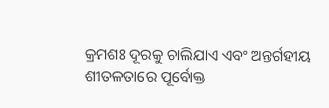କ୍ରମଶଃ ଦୂରକୁ ଚାଲିଯାଏ ଏବଂ ଅନ୍ତର୍ଗହୀୟ ଶୀତଳତାରେ ପୂର୍ବୋକ୍ତ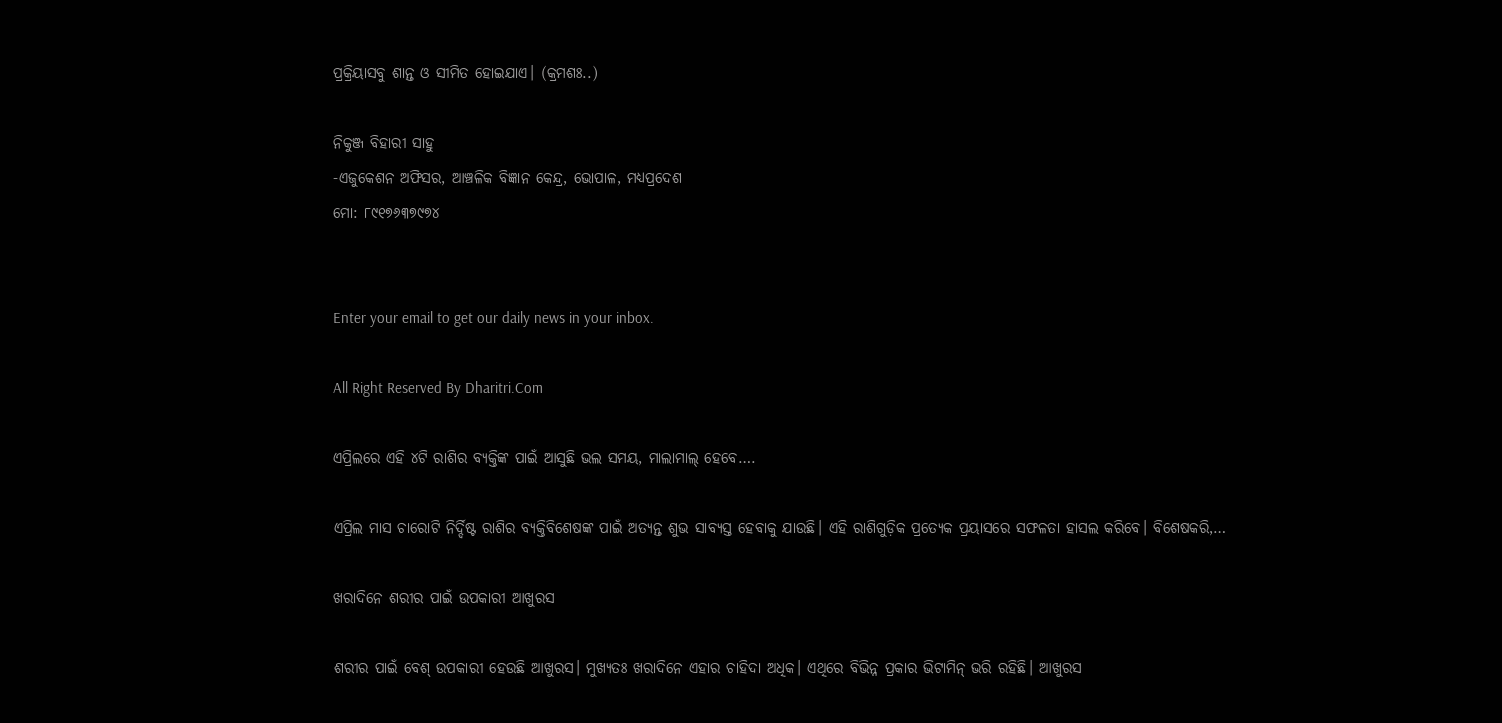ପ୍ରକ୍ରିୟାସବୁ ଶାନ୍ତ ଓ ସୀମିତ ହୋଇଯାଏ। (କ୍ରମଶଃ..)

ନିକୁଞ୍ଜ ବିହାରୀ ସାହୁ
-ଏଜୁକେଶନ ଅଫିସର, ଆଞ୍ଚଳିକ ବିଜ୍ଞାନ କେନ୍ଦ୍ର, ଭୋପାଳ, ମଧ୍ୟପ୍ରଦେଶ
ମୋ: ୮୯୧୭୬୩୭୯୭୪


Enter your email to get our daily news in your inbox.

All Right Reserved By Dharitri.Com

ଏପ୍ରିଲରେ ଏହି ୪ଟି ରାଶିର ବ୍ୟକ୍ତିଙ୍କ ପାଇଁ ଆସୁଛି ଭଲ ସମୟ, ମାଲାମାଲ୍ ହେବେ….

ଏପ୍ରିଲ ମାସ ଚାରୋଟି ନିର୍ଦ୍ଦିଷ୍ଟ ରାଶିର ବ୍ୟକ୍ତିବିଶେଷଙ୍କ ପାଇଁ ଅତ୍ୟନ୍ତ ଶୁଭ ସାବ୍ୟସ୍ତ ହେବାକୁ ଯାଉଛି। ଏହି ରାଶିଗୁଡ଼ିକ ପ୍ରତ୍ୟେକ ପ୍ରୟାସରେ ସଫଳତା ହାସଲ କରିବେ। ବିଶେଷକରି,…

ଖରାଦିନେ ଶରୀର ପାଇଁ ଉପକାରୀ ଆଖୁରସ

ଶରୀର ପାଇଁ ବେଶ୍‌ ଉପକାରୀ ହେଉଛି ଆଖୁରସ। ମୁଖ୍ୟତଃ ଖରାଦିନେ ଏହାର ଚାହିଦା ଅଧିକ। ଏଥିରେ ବିଭିନ୍ନ ପ୍ରକାର ଭିଟାମିନ୍‌ ଭରି ରହିଛି। ଆଖୁରସ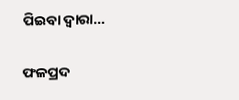ପିଇବା ଦ୍ୱାରା…

ଫଳପ୍ରଦ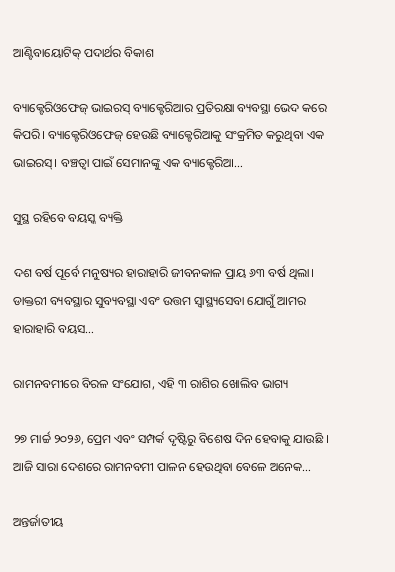ଆଣ୍ଟିବାୟୋଟିକ୍‌ ପଦାର୍ଥର ବିକାଶ

ବ୍ୟାକ୍ଟେରିଓଫେଜ୍‌ ଭାଇରସ୍‌ ବ୍ୟାକ୍ଟେରିଆର ପ୍ରତିରକ୍ଷା ବ୍ୟବସ୍ଥା ଭେଦ କରେ କିପରି। ବ୍ୟାକ୍ଟେରିଓଫେଜ୍‌ ହେଉଛି ବ୍ୟାକ୍ଟେରିଆକୁ ସଂକ୍ରମିତ କରୁଥିବା ଏକ ଭାଇରସ୍‌। ବଞ୍ଚତ୍ବା ପାଇଁ ସେମାନଙ୍କୁ ଏକ ବ୍ୟାକ୍ଟେରିଆ…

ସୁସ୍ଥ ରହିବେ ବୟସ୍କ ବ୍ୟକ୍ତି

ଦଶ ବର୍ଷ ପୂର୍ବେ ମନୁଷ୍ୟର ହାରାହାରି ଜୀବନକାଳ ପ୍ରାୟ ୬୩ ବର୍ଷ ଥିଲା। ଡାକ୍ତରୀ ବ୍ୟବସ୍ଥାର ସୁବ୍ୟବସ୍ଥା ଏବଂ ଉତ୍ତମ ସ୍ବାସ୍ଥ୍ୟସେବା ଯୋଗୁଁ ଆମର ହାରାହାରି ବୟସ…

ରାମନବମୀରେ ବିରଳ ସଂଯୋଗ, ଏହି ୩ ରାଶିର ଖୋଲିବ ଭାଗ୍ୟ

୨୭ ମାର୍ଚ୍ଚ ୨୦୨୬, ପ୍ରେମ ଏବଂ ସମ୍ପର୍କ ଦୃଷ୍ଟିରୁ ବିଶେଷ ଦିନ ହେବାକୁ ଯାଉଛି । ଆଜି ସାରା ଦେଶରେ ରାମନବମୀ ପାଳନ ହେଉଥିବା ବେଳେ ଅନେକ…

ଅନ୍ତର୍ଜାତୀୟ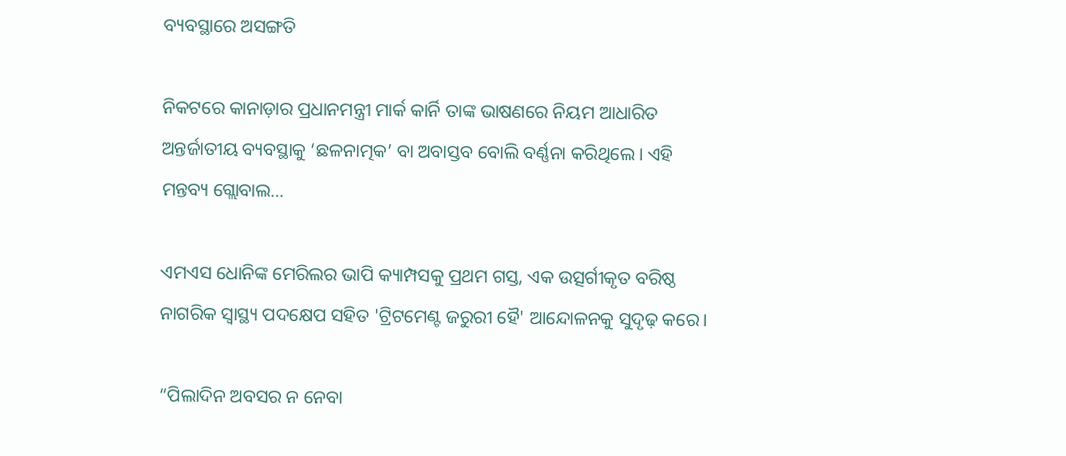ବ୍ୟବସ୍ଥାରେ ଅସଙ୍ଗତି

ନିକଟରେ କାନାଡ଼ାର ପ୍ରଧାନମନ୍ତ୍ରୀ ମାର୍କ କାର୍ନି ତାଙ୍କ ଭାଷଣରେ ନିୟମ ଆଧାରିତ ଅନ୍ତର୍ଜାତୀୟ ବ୍ୟବସ୍ଥାକୁ ‘ଛଳନାତ୍ମକ’ ବା ଅବାସ୍ତବ ବୋଲି ବର୍ଣ୍ଣନା କରିଥିଲେ। ଏହି ମନ୍ତବ୍ୟ ଗ୍ଲୋବାଲ…

ଏମଏସ ଧୋନିଙ୍କ ମେରିଲର ଭାପି କ୍ୟାମ୍ପସକୁ ପ୍ରଥମ ଗସ୍ତ, ଏକ ଉତ୍ସର୍ଗୀକୃତ ବରିଷ୍ଠ ନାଗରିକ ସ୍ୱାସ୍ଥ୍ୟ ପଦକ୍ଷେପ ସହିତ 'ଟ୍ରିଟମେଣ୍ଟ ଜରୁରୀ ହୈ' ଆନ୍ଦୋଳନକୁ ସୁଦୃଢ଼ କରେ।

“ପିଲାଦିନ ଅବସର ନ ନେବା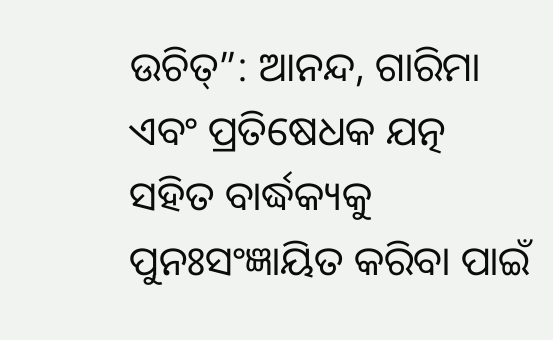ଉଚିତ୍”: ଆନନ୍ଦ, ଗାରିମା ଏବଂ ପ୍ରତିଷେଧକ ଯତ୍ନ ସହିତ ବାର୍ଦ୍ଧକ୍ୟକୁ ପୁନଃସଂଜ୍ଞାୟିତ କରିବା ପାଇଁ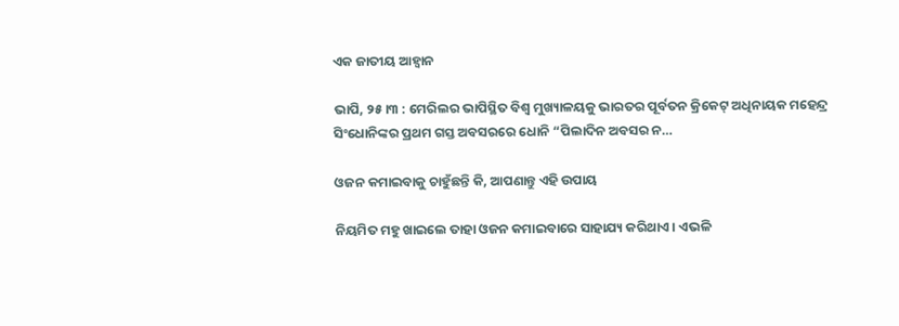ଏକ ଜାତୀୟ ଆହ୍ୱାନ

ଭାପି, ୨୫।୩ : ମେରିଲର ଭାପିସ୍ଥିତ ବିଶ୍ୱ ମୁଖ୍ୟାଳୟକୁ ଭାରତର ପୂର୍ବତନ କ୍ରିକେଟ୍ ଅଧିନାୟକ ମହେନ୍ଦ୍ର ସିଂଧୋନିଙ୍କର ପ୍ରଥମ ଗସ୍ତ ଅବସରରେ ଧୋନି “ପିଲାଦିନ ଅବସର ନ…

ଓଜନ କମାଇବାକୁ ଚାହୁଁଛନ୍ତି କି, ଆପଣାନ୍ତୁ ଏହି ଉପାୟ

ନିୟମିତ ମହୁ ଖାଇଲେ ତାହା ଓଜନ କମାଇବାରେ ସାହାଯ୍ୟ କରିଥାଏ। ଏଭଳି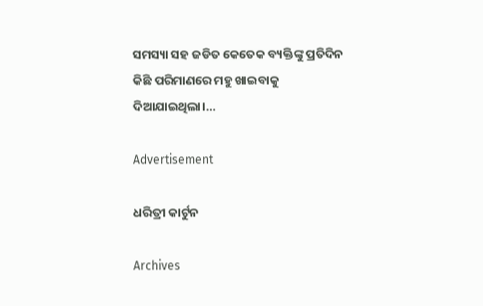ସମସ୍ୟା ସହ ଜଡିତ କେତେକ ବ୍ୟକ୍ତିଙ୍କୁ ପ୍ରତିଦିନ କିଛି ପରିମାଣରେ ମହୁ ଖାଇବାକୁ ଦିଆଯାଇଥିଲା।…

Advertisement

ଧରିତ୍ରୀ କାର୍ଟୁନ

Archives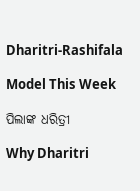Dharitri-Rashifala

Model This Week

ପିଲାଙ୍କ ଧରିତ୍ରୀ

Why Dharitri